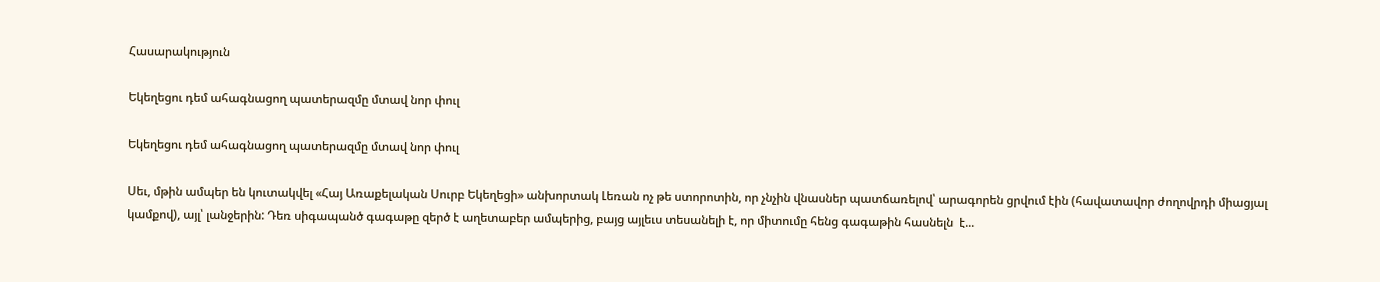Հասարակություն

Եկեղեցու դեմ ահագնացող պատերազմը մտավ նոր փուլ

Եկեղեցու դեմ ահագնացող պատերազմը մտավ նոր փուլ

Սեւ, մթին ամպեր են կուտակվել «Հայ Առաքելական Սուրբ Եկեղեցի» անխորտակ Լեռան ոչ թե ստորոտին, որ չնչին վնասներ պատճառելով՝ արագորեն ցրվում էին (հավատավոր ժողովրդի միացյալ կամքով), այլ՝ լանջերին: Դեռ սիգապանծ գագաթը զերծ է աղետաբեր ամպերից, բայց այլեւս տեսանելի է, որ միտումը հենց գագաթին հասնելն  է...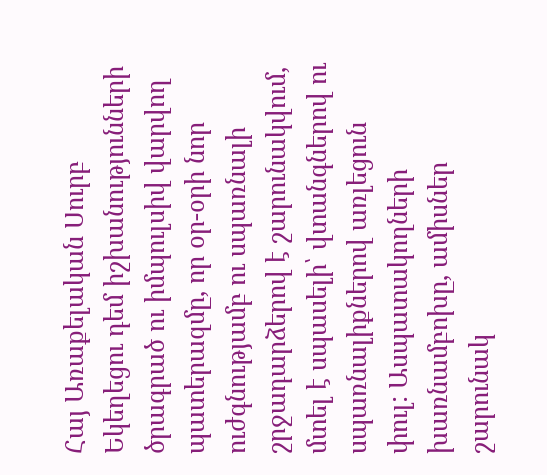Հայ Առաքելական Սուրբ Եկեղեցու դեմ իշխանությունների ծրագրած ու իմպուլսիվ վարվող պատերազմը, որ օր-օրի նոր ուժգնությամբ ու սպառնալի շրջադարձերով է շարունակվում, մտել է սպասելի՝ վտանգներով ու սպառնալիքներով առլեցուն փուլ: Ասպատակողների խառնամբոխը, ամիսներ շարունակ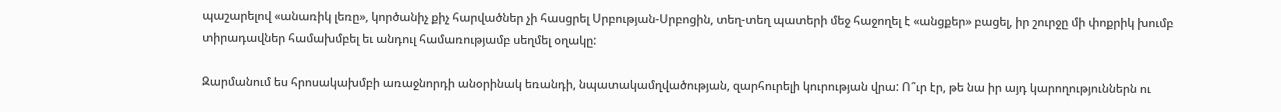պաշարելով «անառիկ լեռը», կործանիչ քիչ հարվածներ չի հասցրել Սրբության-Սրբոցին, տեղ-տեղ պատերի մեջ հաջողել է «անցքեր» բացել, իր շուրջը մի փոքրիկ խումբ տիրադավներ համախմբել եւ անդուլ համառությամբ սեղմել օղակը:

Զարմանում ես հրոսակախմբի առաջնորդի անօրինակ եռանդի, նպատակամղվածության, զարհուրելի կուրության վրա: Ո՞ւր էր, թե նա իր այդ կարողություններն ու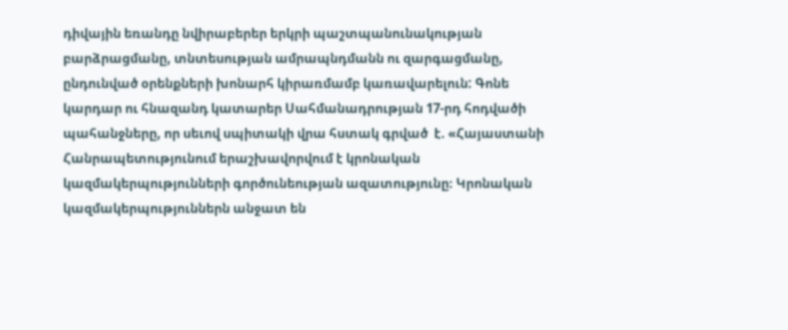դիվային եռանդը նվիրաբերեր երկրի պաշտպանունակության բարձրացմանը, տնտեսության ամրապնդմանն ու զարգացմանը, ընդունված օրենքների խոնարհ կիրառմամբ կառավարելուն: Գոնե կարդար ու հնազանդ կատարեր Սահմանադրության 17-րդ հոդվածի պահանջները, որ սեւով սպիտակի վրա հստակ գրված  է. «Հայաստանի Հանրապետությունում երաշխավորվում է կրոնական կազմակերպությունների գործունեության ազատությունը։ Կրոնական կազմակերպություններն անջատ են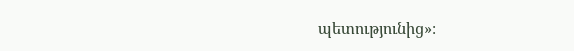պետությունից»։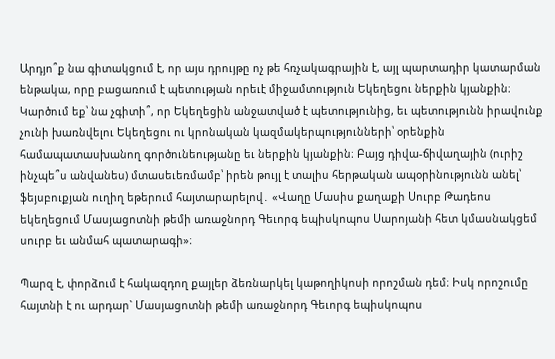Արդյո՞ք նա գիտակցում է, որ այս դրույթը ոչ թե հռչակագրային է, այլ պարտադիր կատարման ենթակա, որը բացառում է պետության որեւէ միջամտություն Եկեղեցու ներքին կյանքին։ Կարծում եք՝ նա չգիտի՞, որ Եկեղեցին անջատված է պետությունից, եւ պետությունն իրավունք չունի խառնվելու Եկեղեցու ու կրոնական կազմակերպությունների՝ օրենքին համապատասխանող գործունեությանը եւ ներքին կյանքին։ Բայց դիվա-ճիվաղային (ուրիշ ինչպե՞ս անվանես) մտասեւեռմամբ՝ իրեն թույլ է տալիս հերթական ապօրինությունն անել՝ ֆեյսբուքյան ուղիղ եթերում հայտարարելով․ «Վաղը Մասիս քաղաքի Սուրբ Թադեոս եկեղեցում Մասյացոտնի թեմի առաջնորդ Գեւորգ եպիսկոպոս Սարոյանի հետ կմասնակցեմ սուրբ եւ անմահ պատարագի»։

Պարզ է, փորձում է հակազդող քայլեր ձեռնարկել կաթողիկոսի որոշման դեմ։ Իսկ որոշումը հայտնի է ու արդար` Մասյացոտնի թեմի առաջնորդ Գեւորգ եպիսկոպոս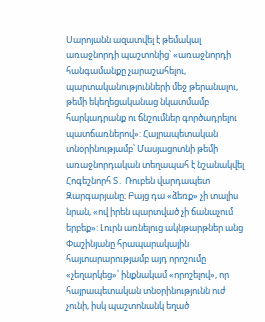Սարոյանն ազատվել է թեմակալ առաջնորդի պաշտոնից՝ «առաջնորդի հանգամանքը չարաշահելու, պարտականությունների մեջ թերանալու, թեմի եկեղեցականաց նկատմամբ հարկադրանք ու ճնշումներ գործադրելու պատճառներով»: Հայրապետական տնօրինությամբ՝ Մասյացոտնի թեմի առաջնորդական տեղապահ է նշանակվել Հոգեշնորհ Տ․ Ռուբեն վարդապետ Զարգարյանը։ Բայց դա «ձեռք» չի տալիս նրան, «ով իրեն պարտված չի ճանաչում երբեք»: Լուրն առնելուց ակնթարթներ անց Փաշինյանը հրապարակային հայտարարությամբ այդ որոշումը «չեղարկեց»՝ ինքնակամ «որոշելով», որ հայրապետական տնօրինությունն ուժ չունի, իսկ պաշտոնանկ եղած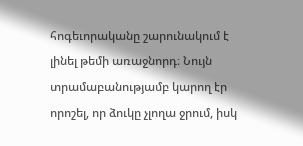հոգեւորականը շարունակում է լինել թեմի առաջնորդ։ Նույն տրամաբանությամբ կարող էր որոշել, որ ձուկը չլողա ջրում, իսկ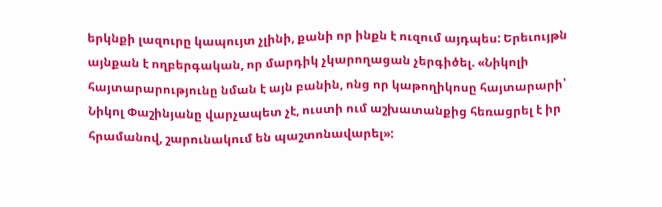երկնքի լազուրը կապույտ չլինի, քանի որ ինքն է ուզում այդպես: Երեւույթն այնքան է ողբերգական, որ մարդիկ չկարողացան չերգիծել. «Նիկոլի հայտարարությունը նման է այն բանին, ոնց որ կաթողիկոսը հայտարարի՝ Նիկոլ Փաշինյանը վարչապետ չէ, ուստի ում աշխատանքից հեռացրել է իր հրամանով, շարունակում են պաշտոնավարել»: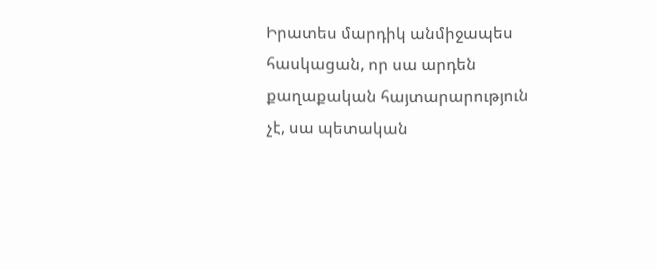Իրատես մարդիկ անմիջապես հասկացան, որ սա արդեն քաղաքական հայտարարություն չէ, սա պետական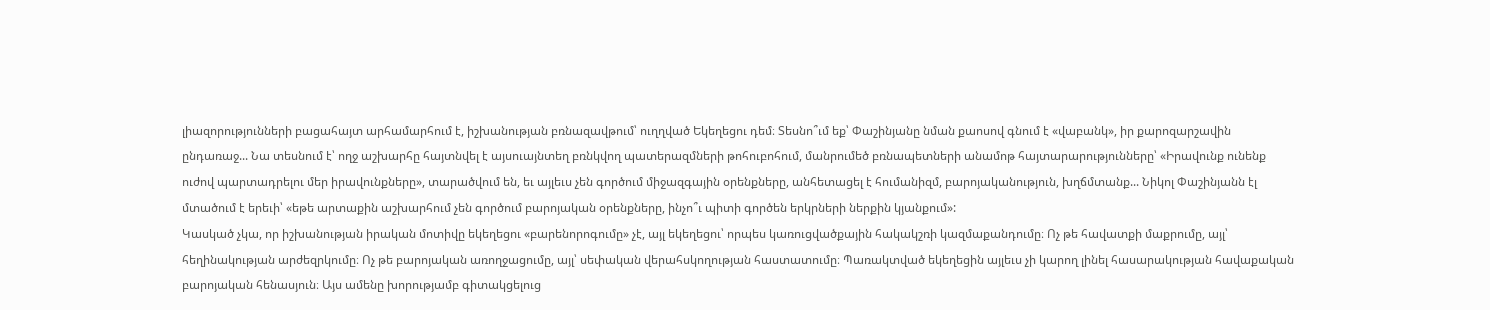լիազորությունների բացահայտ արհամարհում է, իշխանության բռնազավթում՝ ուղղված Եկեղեցու դեմ։ Տեսնո՞ւմ եք՝ Փաշինյանը նման քաոսով գնում է «վաբանկ», իր քարոզարշավին ընդառաջ... Նա տեսնում է՝ ողջ աշխարհը հայտնվել է այսուայնտեղ բռնկվող պատերազմների թոհուբոհում, մանրումեծ բռնապետների անամոթ հայտարարությունները՝ «Իրավունք ունենք ուժով պարտադրելու մեր իրավունքները», տարածվում են, եւ այլեւս չեն գործում միջազգային օրենքները, անհետացել է հումանիզմ, բարոյականություն, խղճմտանք... Նիկոլ Փաշինյանն էլ մտածում է երեւի՝ «եթե արտաքին աշխարհում չեն գործում բարոյական օրենքները, ինչո՞ւ պիտի գործեն երկրների ներքին կյանքում»:
Կասկած չկա, որ իշխանության իրական մոտիվը եկեղեցու «բարենորոգումը» չէ, այլ եկեղեցու՝ որպես կառուցվածքային հակակշռի կազմաքանդումը։ Ոչ թե հավատքի մաքրումը, այլ՝ հեղինակության արժեզրկումը։ Ոչ թե բարոյական առողջացումը, այլ՝ սեփական վերահսկողության հաստատումը։ Պառակտված եկեղեցին այլեւս չի կարող լինել հասարակության հավաքական բարոյական հենասյուն։ Այս ամենը խորությամբ գիտակցելուց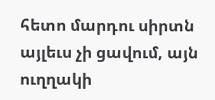հետո մարդու սիրտն այլեւս չի ցավում, այն ուղղակի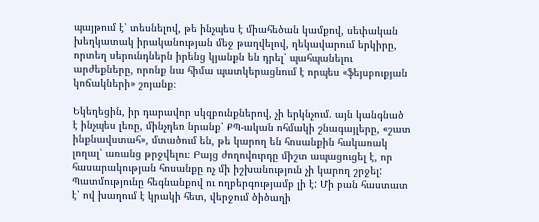պայթում է՝ տեսնելով, թե ինչպես է միահեծան կամքով, սեփական խեղկատակ իրականության մեջ թաղվելով, ղեկավարում երկիրը, որտեղ սերունդներն իրենց կյանքն են դրել՝ պահպանելու արժեքները, որոնք նա հիմա պատկերացնում է որպես «ֆեյսբուքյան կոճակների» շոյանք։

Եկեղեցին, իր դարավոր սկզբունքներով, չի երկնչում. այն կանգնած է ինչպես լեռը, մինչդեռ նրանք՝ ՔՊ-ական ոհմակի շնագայլերը, «շատ ինքնավստահ», մտածում են, թե կարող են հոսանքին հակառակ լողալ՝ առանց թրջվելու։ Բայց ժողովուրդը միշտ ապացուցել է, որ հասարակության հոսանքը ոչ մի իշխանություն չի կարող շրջել: Պատմությունը հեգնանքով ու ողբերգությամբ լի է: Մի բան հաստատ է՝ ով խաղում է կրակի հետ, վերջում ծիծաղի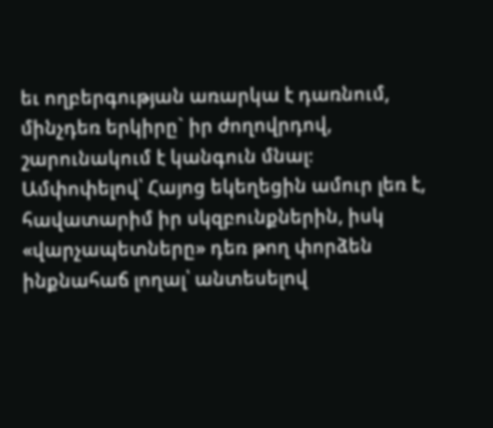եւ ողբերգության առարկա է դառնում, մինչդեռ երկիրը` իր ժողովրդով, շարունակում է կանգուն մնալ։
Ամփոփելով՝ Հայոց եկեղեցին ամուր լեռ է, հավատարիմ իր սկզբունքներին, իսկ «վարչապետները» դեռ թող փորձեն ինքնահաճ լողալ՝ անտեսելով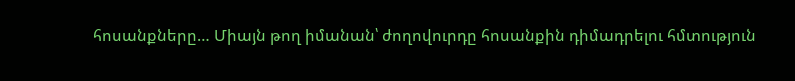հոսանքները… Միայն թող իմանան՝ ժողովուրդը հոսանքին դիմադրելու հմտություն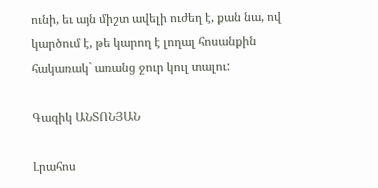ունի, եւ այն միշտ ավելի ուժեղ է, քան նա, ով կարծում է, թե կարող է լողալ հոսանքին հակառակ` առանց ջուր կուլ տալու:

Գագիկ ԱՆՏՈՆՅԱՆ

Լրահոս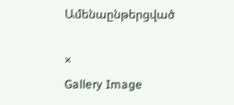Ամենաընթերցված

×
Gallery Image